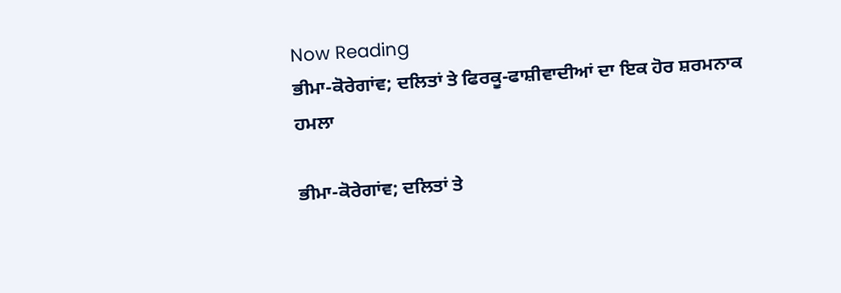Now Reading
ਭੀਮਾ-ਕੋਰੇਗਾਂਵ; ਦਲਿਤਾਂ ਤੇ ਫਿਰਕੂ-ਫਾਸ਼ੀਵਾਦੀਆਂ ਦਾ ਇਕ ਹੋਰ ਸ਼ਰਮਨਾਕ ਹਮਲਾ

ਭੀਮਾ-ਕੋਰੇਗਾਂਵ; ਦਲਿਤਾਂ ਤੇ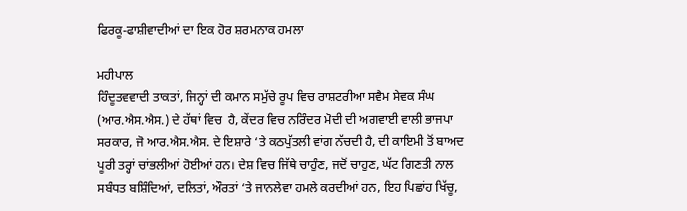ਫਿਰਕੂ-ਫਾਸ਼ੀਵਾਦੀਆਂ ਦਾ ਇਕ ਹੋਰ ਸ਼ਰਮਨਾਕ ਹਮਲਾ

ਮਹੀਪਾਲ
ਹਿੰਦੂਤਵਵਾਦੀ ਤਾਕਤਾਂ, ਜਿਨ੍ਹਾਂ ਦੀ ਕਮਾਨ ਸਮੁੱਚੇ ਰੂਪ ਵਿਚ ਰਾਸ਼ਟਰੀਆ ਸਵੈਮ ਸੇਵਕ ਸੰਘ (ਆਰ.ਐਸ.ਐਸ.) ਦੇ ਹੱਥਾਂ ਵਿਚ  ਹੈ, ਕੇਂਦਰ ਵਿਚ ਨਰਿੰਦਰ ਮੋਦੀ ਦੀ ਅਗਵਾਈ ਵਾਲੀ ਭਾਜਪਾ ਸਰਕਾਰ, ਜੋ ਆਰ.ਐਸ.ਐਸ. ਦੇ ਇਸ਼ਾਰੇ ‘ਤੇ ਕਠਪੁੱਤਲੀ ਵਾਂਗ ਨੱਚਦੀ ਹੈ, ਦੀ ਕਾਇਮੀ ਤੋਂ ਬਾਅਦ ਪੂਰੀ ਤਰ੍ਹਾਂ ਚਾਂਭਲੀਆਂ ਹੋਈਆਂ ਹਨ। ਦੇਸ਼ ਵਿਚ ਜਿੱਥੇ ਚਾਹੁੰਣ, ਜਦੋਂ ਚਾਹੁਣ, ਘੱਟ ਗਿਣਤੀ ਨਾਲ ਸਬੰਧਤ ਬਸ਼ਿੰਦਿਆਂ, ਦਲਿਤਾਂ, ਔਰਤਾਂ ‘ਤੇ ਜਾਨਲੇਵਾ ਹਮਲੇ ਕਰਦੀਆਂ ਹਨ, ਇਹ ਪਿਛਾਂਹ ਖਿੱਚੂ,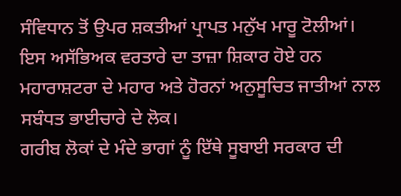ਸੰਵਿਧਾਨ ਤੋਂ ਉਪਰ ਸ਼ਕਤੀਆਂ ਪ੍ਰਾਪਤ ਮਨੁੱਖ ਮਾਰੂ ਟੋਲੀਆਂ। ਇਸ ਅਸੱਭਿਅਕ ਵਰਤਾਰੇ ਦਾ ਤਾਜ਼ਾ ਸ਼ਿਕਾਰ ਹੋਏ ਹਨ ਮਹਾਰਾਸ਼ਟਰਾ ਦੇ ਮਹਾਰ ਅਤੇ ਹੋਰਨਾਂ ਅਨੁਸੂਚਿਤ ਜਾਤੀਆਂ ਨਾਲ ਸਬੰਧਤ ਭਾਈਚਾਰੇ ਦੇ ਲੋਕ।
ਗਰੀਬ ਲੋਕਾਂ ਦੇ ਮੰਦੇ ਭਾਗਾਂ ਨੂੰ ਇੱਥੇ ਸੂਬਾਈ ਸਰਕਾਰ ਦੀ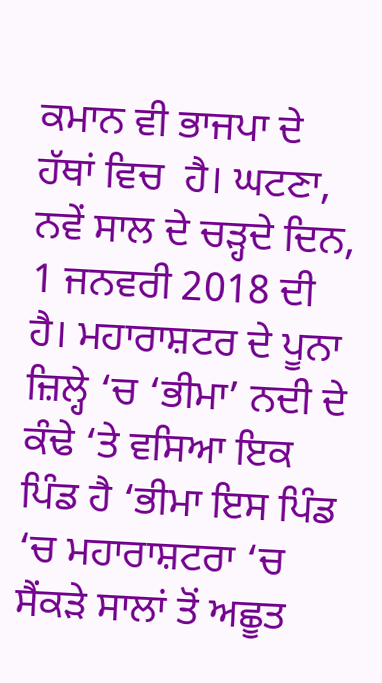ਕਮਾਨ ਵੀ ਭਾਜਪਾ ਦੇ ਹੱਥਾਂ ਵਿਚ  ਹੈ। ਘਟਣਾ, ਨਵੇਂ ਸਾਲ ਦੇ ਚੜ੍ਹਦੇ ਦਿਨ, 1 ਜਨਵਰੀ 2018 ਦੀ ਹੈ। ਮਹਾਰਾਸ਼ਟਰ ਦੇ ਪੂਨਾ ਜ਼ਿਲ੍ਹੇ ‘ਚ ‘ਭੀਮਾ’ ਨਦੀ ਦੇ ਕੰਢੇ ‘ਤੇ ਵਸਿਆ ਇਕ ਪਿੰਡ ਹੈ ‘ਭੀਮਾ ਇਸ ਪਿੰਡ ‘ਚ ਮਹਾਰਾਸ਼ਟਰਾ ‘ਚ ਸੈਂਕੜੇ ਸਾਲਾਂ ਤੋਂ ਅਛੂਤ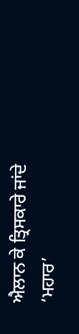ਐਲਾਨ ਕੇ ਤ੍ਰਿਸਕਾਰੇ ਜਾਂਦੇ ‘ਮਹਾਰ’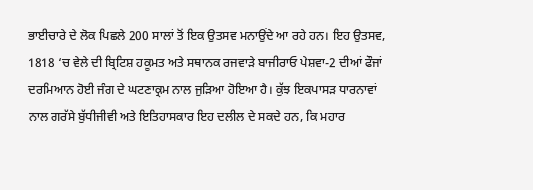ਭਾਈਚਾਰੇ ਦੇ ਲੋਕ ਪਿਛਲੇ 200 ਸਾਲਾਂ ਤੋਂ ਇਕ ਉਤਸਵ ਮਨਾਉਂਦੇ ਆ ਰਹੇ ਹਨ। ਇਹ ਉਤਸਵ, 1818 ‘ਚ ਵੇਲੇ ਦੀ ਬ੍ਰਿਟਿਸ਼ ਹਕੂਮਤ ਅਤੇ ਸਥਾਨਕ ਰਜਵਾੜੇ ਬਾਜੀਰਾਓ ਪੇਸ਼ਵਾ-2 ਦੀਆਂ ਫੌਜਾਂ ਦਰਮਿਆਨ ਹੋਈ ਜੰਗ ਦੇ ਘਟਣਾਕ੍ਰਮ ਨਾਲ ਜੁੜਿਆ ਹੋਇਆ ਹੈ। ਕੁੱਝ ਇਕਪਾਸੜ ਧਾਰਨਾਵਾਂ ਨਾਲ ਗਰੱਸੇ ਬੁੱਧੀਜੀਵੀ ਅਤੇ ਇਤਿਹਾਸਕਾਰ ਇਹ ਦਲੀਲ ਦੇ ਸਕਦੇ ਹਨ, ਕਿ ਮਹਾਰ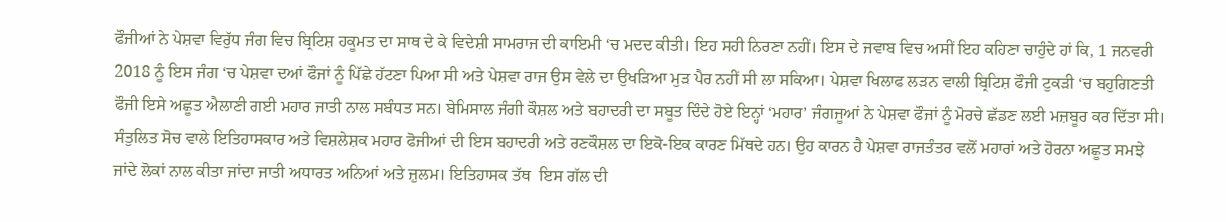ਫੌਜੀਆਂ ਨੇ ਪੇਸ਼ਵਾ ਵਿਰੁੱਧ ਜੰਗ ਵਿਚ ਬ੍ਰਿਟਿਸ਼ ਹਕੂਮਤ ਦਾ ਸਾਥ ਦੇ ਕੇ ਵਿਦੇਸ਼ੀ ਸਾਮਰਾਜ ਦੀ ਕਾਇਮੀ ‘ਚ ਮਦਦ ਕੀਤੀ। ਇਹ ਸਹੀ ਨਿਰਣਾ ਨਹੀਂ। ਇਸ ਦੇ ਜਵਾਬ ਵਿਚ ਅਸੀਂ ਇਹ ਕਹਿਣਾ ਚਾਹੁੰਦੇ ਹਾਂ ਕਿ, 1 ਜਨਵਰੀ 2018 ਨੂੰ ਇਸ ਜੰਗ ‘ਚ ਪੇਸ਼ਵਾ ਦਆਂ ਫੌਜਾਂ ਨੂੰ ਪਿੱਛੇ ਹੱਟਣਾ ਪਿਆ ਸੀ ਅਤੇ ਪੇਸ਼ਵਾ ਰਾਜ ਉਸ ਵੇਲੇ ਦਾ ਉਖੜਿਆ ਮੁੜ ਪੈਰ ਨਹੀਂ ਸੀ ਲਾ ਸਕਿਆ। ਪੇਸ਼ਵਾ ਖਿਲਾਫ ਲੜਨ ਵਾਲੀ ਬ੍ਰਿਟਿਸ਼ ਫੌਜੀ ਟੁਕੜੀ ‘ਚ ਬਹੁਗਿਣਤੀ ਫੌਜੀ ਇਸੇ ਅਛੂਤ ਐਲਾਣੀ ਗਈ ਮਹਾਰ ਜਾਤੀ ਨਾਲ ਸਬੰਧਤ ਸਨ। ਬੇਮਿਸਾਲ ਜੰਗੀ ਕੌਸ਼ਲ ਅਤੇ ਬਹਾਦਰੀ ਦਾ ਸਬੂਤ ਦਿੰਦੇ ਹੋਏ ਇਨ੍ਹਾਂ ‘ਮਹਾਰ’ ਜੰਗਜੂਆਂ ਨੇ ਪੇਸ਼ਵਾ ਫੌਜਾਂ ਨੂੰ ਮੋਰਚੇ ਛੱਡਣ ਲਈ ਮਜ਼ਬੂਰ ਕਰ ਦਿੱਤਾ ਸੀ।
ਸੰਤੁਲਿਤ ਸੋਚ ਵਾਲੇ ਇਤਿਹਾਸਕਾਰ ਅਤੇ ਵਿਸ਼ਲੇਸ਼ਕ ਮਹਾਰ ਫੋਜੀਆਂ ਦੀ ਇਸ ਬਹਾਦਰੀ ਅਤੇ ਰਣਕੌਸ਼ਲ ਦਾ ਇਕੋ-ਇਕ ਕਾਰਣ ਮਿੱਥਦੇ ਹਨ। ਉਹ ਕਾਰਨ ਹੈ ਪੇਸ਼ਵਾ ਰਾਜਤੰਤਰ ਵਲੋਂ ਮਹਾਰਾਂ ਅਤੇ ਹੋਰਨਾ ਅਛੂਤ ਸਮਝੇ ਜਾਂਦੇ ਲੋਕਾਂ ਨਾਲ ਕੀਤਾ ਜਾਂਦਾ ਜਾਤੀ ਅਧਾਰਤ ਅਨਿਆਂ ਅਤੇ ਜ਼ੁਲਮ। ਇਤਿਹਾਸਕ ਤੱਥ  ਇਸ ਗੱਲ ਦੀ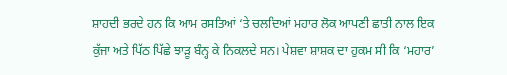ਸ਼ਾਹਦੀ ਭਰਦੇ ਹਨ ਕਿ ਆਮ ਰਸਤਿਆਂ ‘ਤੇ ਚਲਦਿਆਂ ਮਹਾਰ ਲੋਕ ਆਪਣੀ ਛਾਤੀ ਨਾਲ ਇਕ ਕੁੱਜਾ ਅਤੇ ਪਿੱਠ ਪਿੱਛੇ ਝਾੜੂ ਬੰਨ੍ਹ ਕੇ ਨਿਕਲਦੇ ਸਨ। ਪੇਸ਼ਵਾ ਸ਼ਾਸ਼ਕ ਦਾ ਹੁਕਮ ਸੀ ਕਿ ‘ਮਹਾਰ’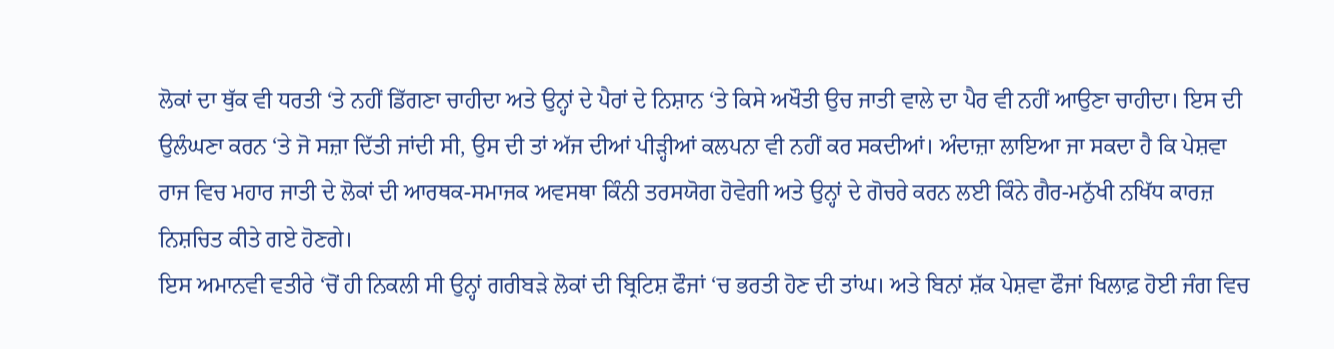ਲੋਕਾਂ ਦਾ ਥੁੱਕ ਵੀ ਧਰਤੀ ‘ਤੇ ਨਹੀਂ ਡਿੱਗਣਾ ਚਾਹੀਦਾ ਅਤੇ ਉਨ੍ਹਾਂ ਦੇ ਪੈਰਾਂ ਦੇ ਨਿਸ਼ਾਨ ‘ਤੇ ਕਿਸੇ ਅਖੌਤੀ ਉਚ ਜਾਤੀ ਵਾਲੇ ਦਾ ਪੈਰ ਵੀ ਨਹੀਂ ਆਉਣਾ ਚਾਹੀਦਾ। ਇਸ ਦੀ ਉਲੰਘਣਾ ਕਰਨ ‘ਤੇ ਜੋ ਸਜ਼ਾ ਦਿੱਤੀ ਜਾਂਦੀ ਸੀ, ਉਸ ਦੀ ਤਾਂ ਅੱਜ ਦੀਆਂ ਪੀੜ੍ਹੀਆਂ ਕਲਪਨਾ ਵੀ ਨਹੀਂ ਕਰ ਸਕਦੀਆਂ। ਅੰਦਾਜ਼ਾ ਲਾਇਆ ਜਾ ਸਕਦਾ ਹੈ ਕਿ ਪੇਸ਼ਵਾ ਰਾਜ ਵਿਚ ਮਹਾਰ ਜਾਤੀ ਦੇ ਲੋਕਾਂ ਦੀ ਆਰਥਕ-ਸਮਾਜਕ ਅਵਸਥਾ ਕਿੰਨੀ ਤਰਸਯੋਗ ਹੋਵੇਗੀ ਅਤੇ ਉਨ੍ਹਾਂ ਦੇ ਗੋਚਰੇ ਕਰਨ ਲਈ ਕਿੰਨੇ ਗੈਰ-ਮਨੁੱਖੀ ਨਖਿੱਧ ਕਾਰਜ਼ ਨਿਸ਼ਚਿਤ ਕੀਤੇ ਗਏ ਹੋਣਗੇ।
ਇਸ ਅਮਾਨਵੀ ਵਤੀਰੇ ‘ਚੋਂ ਹੀ ਨਿਕਲੀ ਸੀ ਉਨ੍ਹਾਂ ਗਰੀਬੜੇ ਲੋਕਾਂ ਦੀ ਬ੍ਰਿਟਿਸ਼ ਫੌਜਾਂ ‘ਚ ਭਰਤੀ ਹੋਣ ਦੀ ਤਾਂਘ। ਅਤੇ ਬਿਨਾਂ ਸ਼ੱਕ ਪੇਸ਼ਵਾ ਫੌਜਾਂ ਖਿਲਾਫ਼ ਹੋਈ ਜੰਗ ਵਿਚ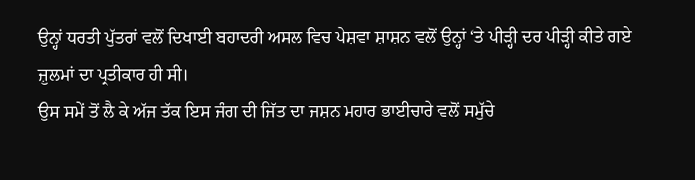ਉਨ੍ਹਾਂ ਧਰਤੀ ਪੁੱਤਰਾਂ ਵਲੋਂ ਦਿਖਾਈ ਬਹਾਦਰੀ ਅਸਲ ਵਿਚ ਪੇਸ਼ਵਾ ਸ਼ਾਸ਼ਨ ਵਲੋਂ ਉਨ੍ਹਾਂ ‘ਤੇ ਪੀੜ੍ਹੀ ਦਰ ਪੀੜ੍ਹੀ ਕੀਤੇ ਗਏ ਜ਼ੁਲਮਾਂ ਦਾ ਪ੍ਰਤੀਕਾਰ ਹੀ ਸੀ।
ਉਸ ਸਮੇਂ ਤੋਂ ਲੈ ਕੇ ਅੱਜ ਤੱਕ ਇਸ ਜੰਗ ਦੀ ਜਿੱਤ ਦਾ ਜਸ਼ਨ ਮਹਾਰ ਭਾਈਚਾਰੇ ਵਲੋਂ ਸਮੁੱਚੇ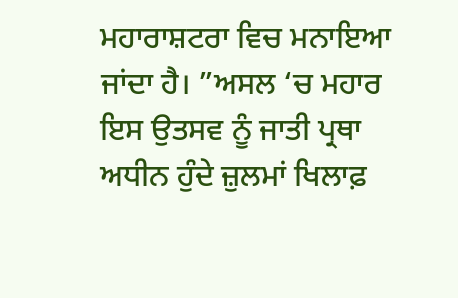ਮਹਾਰਾਸ਼ਟਰਾ ਵਿਚ ਮਨਾਇਆ ਜਾਂਦਾ ਹੈ। ”ਅਸਲ ‘ਚ ਮਹਾਰ ਇਸ ਉਤਸਵ ਨੂੰ ਜਾਤੀ ਪ੍ਰਥਾ ਅਧੀਨ ਹੁੰਦੇ ਜ਼ੁਲਮਾਂ ਖਿਲਾਫ਼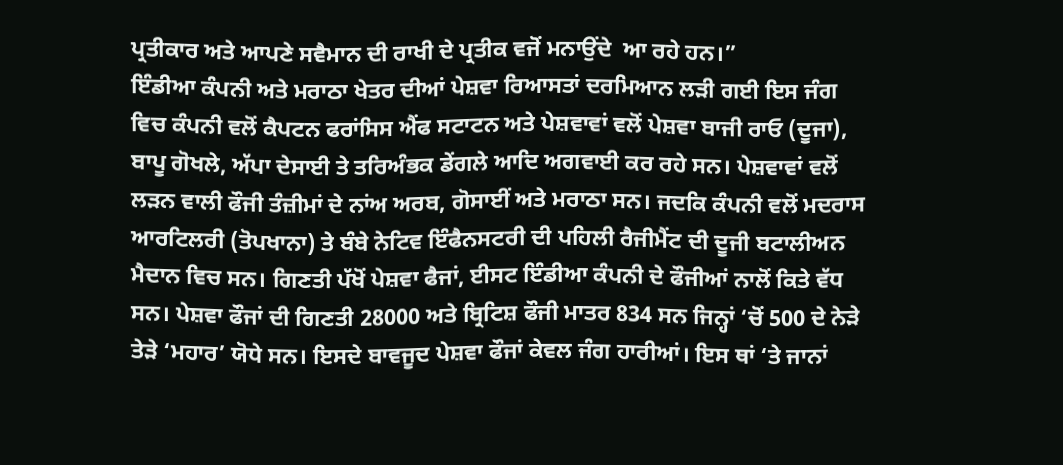ਪ੍ਰਤੀਕਾਰ ਅਤੇ ਆਪਣੇ ਸਵੈਮਾਨ ਦੀ ਰਾਖੀ ਦੇ ਪ੍ਰਤੀਕ ਵਜੋਂ ਮਨਾਉਂਦੇ  ਆ ਰਹੇ ਹਨ।”
ਇੰਡੀਆ ਕੰਪਨੀ ਅਤੇ ਮਰਾਠਾ ਖੇਤਰ ਦੀਆਂ ਪੇਸ਼ਵਾ ਰਿਆਸਤਾਂ ਦਰਮਿਆਨ ਲੜੀ ਗਈ ਇਸ ਜੰਗ ਵਿਚ ਕੰਪਨੀ ਵਲੋਂ ਕੈਪਟਨ ਫਰਾਂਸਿਸ ਐਂਫ ਸਟਾਟਨ ਅਤੇ ਪੇਸ਼ਵਾਵਾਂ ਵਲੋਂ ਪੇਸ਼ਵਾ ਬਾਜੀ ਰਾਓ (ਦੂਜਾ), ਬਾਪੂ ਗੋਖਲੇ, ਅੱਪਾ ਦੇਸਾਈ ਤੇ ਤਰਿਅੰਭਕ ਡੇਂਗਲੇ ਆਦਿ ਅਗਵਾਈ ਕਰ ਰਹੇ ਸਨ। ਪੇਸ਼ਵਾਵਾਂ ਵਲੋਂ ਲੜਨ ਵਾਲੀ ਫੌਜੀ ਤੰਜ਼ੀਮਾਂ ਦੇ ਨਾਂਅ ਅਰਬ, ਗੋਸਾਈਂ ਅਤੇ ਮਰਾਠਾ ਸਨ। ਜਦਕਿ ਕੰਪਨੀ ਵਲੋਂ ਮਦਰਾਸ ਆਰਟਿਲਰੀ (ਤੋਪਖਾਨਾ) ਤੇ ਬੰਬੇ ਨੇਟਿਵ ਇੰਫੈਨਸਟਰੀ ਦੀ ਪਹਿਲੀ ਰੈਜੀਮੈਂਟ ਦੀ ਦੂਜੀ ਬਟਾਲੀਅਨ ਮੈਦਾਨ ਵਿਚ ਸਨ। ਗਿਣਤੀ ਪੱਖੋਂ ਪੇਸ਼ਵਾ ਫੈਜਾਂ, ਈਸਟ ਇੰਡੀਆ ਕੰਪਨੀ ਦੇ ਫੌਜੀਆਂ ਨਾਲੋਂ ਕਿਤੇ ਵੱਧ ਸਨ। ਪੇਸ਼ਵਾ ਫੌਜਾਂ ਦੀ ਗਿਣਤੀ 28000 ਅਤੇ ਬ੍ਰਿਟਿਸ਼ ਫੌਜੀ ਮਾਤਰ 834 ਸਨ ਜਿਨ੍ਹਾਂ ‘ਚੋਂ 500 ਦੇ ਨੇੜੇ ਤੇੜੇ ‘ਮਹਾਰ’ ਯੋਧੇ ਸਨ। ਇਸਦੇ ਬਾਵਜੂਦ ਪੇਸ਼ਵਾ ਫੌਜਾਂ ਕੇਵਲ ਜੰਗ ਹਾਰੀਆਂ। ਇਸ ਥਾਂ ‘ਤੇ ਜਾਨਾਂ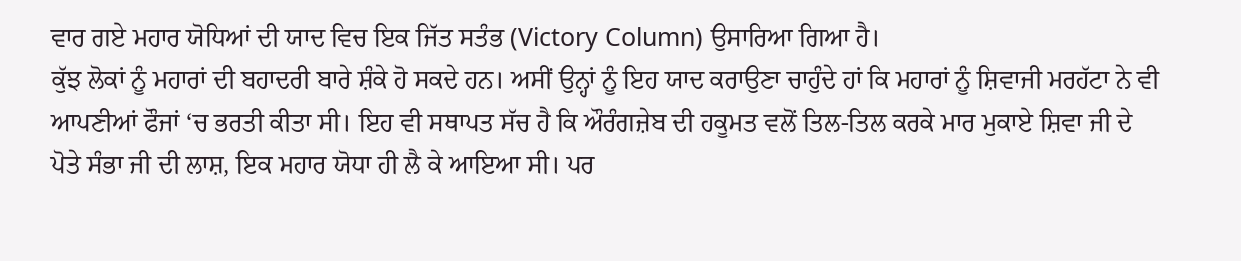ਵਾਰ ਗਏ ਮਹਾਰ ਯੋਧਿਆਂ ਦੀ ਯਾਦ ਵਿਚ ਇਕ ਜਿੱਤ ਸਤੰਭ (Victory Column) ਉਸਾਰਿਆ ਗਿਆ ਹੈ।
ਕੁੱਝ ਲੋਕਾਂ ਨੂੰ ਮਹਾਰਾਂ ਦੀ ਬਹਾਦਰੀ ਬਾਰੇ ਸ਼ੰਕੇ ਹੋ ਸਕਦੇ ਹਨ। ਅਸੀਂ ਉਨ੍ਹਾਂ ਨੂੰ ਇਹ ਯਾਦ ਕਰਾਉਣਾ ਚਾਹੁੰਦੇ ਹਾਂ ਕਿ ਮਹਾਰਾਂ ਨੂੰ ਸ਼ਿਵਾਜੀ ਮਰਹੱਟਾ ਨੇ ਵੀ ਆਪਣੀਆਂ ਫੌਜਾਂ ‘ਚ ਭਰਤੀ ਕੀਤਾ ਸੀ। ਇਹ ਵੀ ਸਥਾਪਤ ਸੱਚ ਹੈ ਕਿ ਔਰੰਗਜ਼ੇਬ ਦੀ ਹਕੂਮਤ ਵਲੋਂ ਤਿਲ-ਤਿਲ ਕਰਕੇ ਮਾਰ ਮੁਕਾਏ ਸ਼ਿਵਾ ਜੀ ਦੇ ਪੋਤੇ ਸੰਭਾ ਜੀ ਦੀ ਲਾਸ਼, ਇਕ ਮਹਾਰ ਯੋਧਾ ਹੀ ਲੈ ਕੇ ਆਇਆ ਸੀ। ਪਰ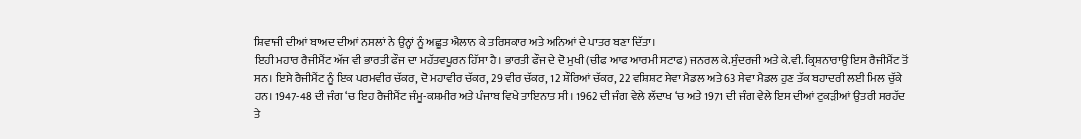ਸ਼ਿਵਾਜੀ ਦੀਆਂ ਬਾਅਦ ਦੀਆਂ ਨਸਲਾਂ ਨੇ ਉਨ੍ਹਾਂ ਨੂੰ ਅਛੂਤ ਐਲਾਨ ਕੇ ਤਰਿਸਕਾਰ ਅਤੇ ਅਨਿਆਂ ਦੇ ਪਾਤਰ ਬਣਾ ਦਿੱਤਾ।
ਇਹੀ ਮਹਾਰ ਰੈਜੀਮੈਂਟ ਅੱਜ ਵੀ ਭਾਰਤੀ ਫੌਜ ਦਾ ਮਹੱਤਵਪੂਰਨ ਹਿੱਸਾ ਹੈ। ਭਾਰਤੀ ਫੌਜ ਦੇ ਦੋ ਮੁਖੀ (ਚੀਫ ਆਫ ਆਰਮੀ ਸਟਾਫ) ਜਨਰਲ ਕੇ.ਸੁੰਦਰਜੀ ਅਤੇ ਕੇ.ਵੀ. ਕ੍ਰਿਸ਼ਨਾਰਾਉ ਇਸ ਰੈਜੀਮੈਂਟ ਤੋਂ ਸਨ। ਇਸੇ ਰੈਜੀਮੈਂਟ ਨੂੰ ਇਕ ਪਰਮਵੀਰ ਚੱਕਰ, ਦੋ ਮਹਾਵੀਰ ਚੱਕਰ, 29 ਵੀਰ ਚੱਕਰ, 12 ਸ਼ੌਰਿਆਂ ਚੱਕਰ, 22 ਵਸ਼ਿਸ਼ਟ ਸੇਵਾ ਮੈਡਲ ਅਤੇ 63 ਸੇਵਾ ਮੈਡਲ ਹੁਣ ਤੱਕ ਬਹਾਦਰੀ ਲਈ ਮਿਲ ਚੁੱਕੇ ਹਨ। 1947-48 ਦੀ ਜੰਗ ‘ਚ ਇਹ ਰੈਜੀਮੈਂਟ ਜੰਮੂ-ਕਸ਼ਮੀਰ ਅਤੇ ਪੰਜਾਬ ਵਿਖੇ ਤਾਇਨਾਤ ਸੀ। 1962 ਦੀ ਜੰਗ ਵੇਲੇ ਲੱਦਾਖ ‘ਚ ਅਤੇ 1971 ਦੀ ਜੰਗ ਵੇਲੇ ਇਸ ਦੀਆਂ ਟੁਕੜੀਆਂ ਉਤਰੀ ਸਰਹੱਦ ਤੇ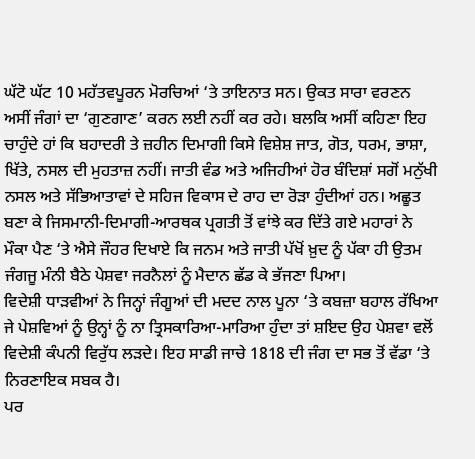ਘੱਟੋ ਘੱਟ 10 ਮਹੱਤਵਪੂਰਨ ਮੋਰਚਿਆਂ ‘ਤੇ ਤਾਇਨਾਤ ਸਨ। ਉਕਤ ਸਾਰਾ ਵਰਣਨ ਅਸੀਂ ਜੰਗਾਂ ਦਾ ‘ਗੁਣਗਾਣ’ ਕਰਨ ਲਈ ਨਹੀਂ ਕਰ ਰਹੇ। ਬਲਕਿ ਅਸੀਂ ਕਹਿਣਾ ਇਹ ਚਾਹੁੰਦੇ ਹਾਂ ਕਿ ਬਹਾਦਰੀ ਤੇ ਜ਼ਹੀਨ ਦਿਮਾਗੀ ਕਿਸੇ ਵਿਸ਼ੇਸ਼ ਜਾਤ, ਗੋਤ, ਧਰਮ, ਭਾਸ਼ਾ, ਖਿੱਤੇ, ਨਸਲ ਦੀ ਮੁਹਤਾਜ਼ ਨਹੀਂ। ਜਾਤੀ ਵੰਡ ਅਤੇ ਅਜਿਹੀਆਂ ਹੋਰ ਬੰਦਿਸ਼ਾਂ ਸਗੋਂ ਮਨੁੱਖੀ ਨਸਲ ਅਤੇ ਸੱਭਿਆਤਾਵਾਂ ਦੇ ਸਹਿਜ ਵਿਕਾਸ ਦੇ ਰਾਹ ਦਾ ਰੋੜਾ ਹੁੰਦੀਆਂ ਹਨ। ਅਛੂਤ ਬਣਾ ਕੇ ਜਿਸਮਾਨੀ-ਦਿਮਾਗੀ-ਆਰਥਕ ਪ੍ਰਗਤੀ ਤੋਂ ਵਾਂਝੇ ਕਰ ਦਿੱਤੇ ਗਏ ਮਹਾਰਾਂ ਨੇ ਮੌਕਾ ਪੈਣ ‘ਤੇ ਐਸੇ ਜੌਹਰ ਦਿਖਾਏ ਕਿ ਜਨਮ ਅਤੇ ਜਾਤੀ ਪੱਖੋਂ ਖ਼ੁਦ ਨੂੰ ਪੱਕਾ ਹੀ ਉਤਮ ਜੰਗਜੂ ਮੰਨੀ ਬੈਠੇ ਪੇਸ਼ਵਾ ਜਰਨੈਲਾਂ ਨੂੰ ਮੈਦਾਨ ਛੱਡ ਕੇ ਭੱਜਣਾ ਪਿਆ।
ਵਿਦੇਸ਼ੀ ਧਾੜਵੀਆਂ ਨੇ ਜਿਨ੍ਹਾਂ ਜੰਗੂਆਂ ਦੀ ਮਦਦ ਨਾਲ ਪੂਨਾ ‘ਤੇ ਕਬਜ਼ਾ ਬਹਾਲ ਰੱਖਿਆ ਜੇ ਪੇਸ਼ਵਿਆਂ ਨੂੰ ਉਨ੍ਹਾਂ ਨੂੰ ਨਾ ਤ੍ਰਿਸਕਾਰਿਆ-ਮਾਰਿਆ ਹੁੰਦਾ ਤਾਂ ਸ਼ਇਦ ਉਹ ਪੇਸ਼ਵਾ ਵਲੋਂ ਵਿਦੇਸ਼ੀ ਕੰਪਨੀ ਵਿਰੁੱਧ ਲੜਦੇ। ਇਹ ਸਾਡੀ ਜਾਚੇ 1818 ਦੀ ਜੰਗ ਦਾ ਸਭ ਤੋਂ ਵੱਡਾ ‘ਤੇ ਨਿਰਣਾਇਕ ਸਬਕ ਹੈ।
ਪਰ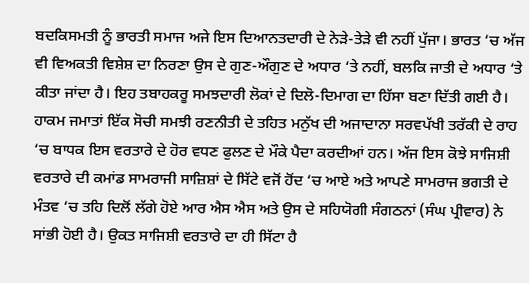ਬਦਕਿਸਮਤੀ ਨੂੰ ਭਾਰਤੀ ਸਮਾਜ ਅਜੇ ਇਸ ਦਿਆਨਤਦਾਰੀ ਦੇ ਨੇੜੇ-ਤੇੜੇ ਵੀ ਨਹੀਂ ਪੁੱਜਾ। ਭਾਰਤ ‘ਚ ਅੱਜ ਵੀ ਵਿਅਕਤੀ ਵਿਸ਼ੇਸ਼ ਦਾ ਨਿਰਣਾ ਉਸ ਦੇ ਗੁਣ-ਔਗੁਣ ਦੇ ਅਧਾਰ ‘ਤੇ ਨਹੀਂ, ਬਲਕਿ ਜਾਤੀ ਦੇ ਅਧਾਰ ‘ਤੇ ਕੀਤਾ ਜਾਂਦਾ ਹੈ। ਇਹ ਤਬਾਹਕਰੂ ਸਮਝਦਾਰੀ ਲੋਕਾਂ ਦੇ ਦਿਲੋ-ਦਿਮਾਗ ਦਾ ਹਿੱਸਾ ਬਣਾ ਦਿੱਤੀ ਗਈ ਹੈ। ਹਾਕਮ ਜਮਾਤਾਂ ਇੱਕ ਸੋਚੀ ਸਮਝੀ ਰਣਨੀਤੀ ਦੇ ਤਹਿਤ ਮਨੁੱਖ ਦੀ ਅਜਾਦਾਨਾ ਸਰਵਪੱਖੀ ਤਰੱਕੀ ਦੇ ਰਾਹ ‘ਚ ਬਾਧਕ ਇਸ ਵਰਤਾਰੇ ਦੇ ਹੋਰ ਵਧਣ ਫੁਲਣ ਦੇ ਮੌਕੇ ਪੈਦਾ ਕਰਦੀਆਂ ਹਨ। ਅੱਜ ਇਸ ਕੋਝੇ ਸਾਜਿਸ਼ੀ ਵਰਤਾਰੇ ਦੀ ਕਮਾਂਡ ਸਾਮਰਾਜੀ ਸਾਜ਼ਿਸ਼ਾਂ ਦੇ ਸਿੱਟੇ ਵਜੋਂ ਹੋਂਦ ‘ਚ ਆਏ ਅਤੇ ਆਪਣੇ ਸਾਮਰਾਜ ਭਗਤੀ ਦੇ ਮੰਤਵ ‘ਚ ਤਹਿ ਦਿਲੋਂ ਲੱਗੇ ਹੋਏ ਆਰ ਐਸ ਐਸ ਅਤੇ ਉਸ ਦੇ ਸਹਿਯੋਗੀ ਸੰਗਠਨਾਂ (ਸੰਘ ਪ੍ਰੀਵਾਰ) ਨੇ ਸਾਂਭੀ ਹੋਈ ਹੈ। ਉਕਤ ਸਾਜਿਸ਼ੀ ਵਰਤਾਰੇ ਦਾ ਹੀ ਸਿੱਟਾ ਹੈ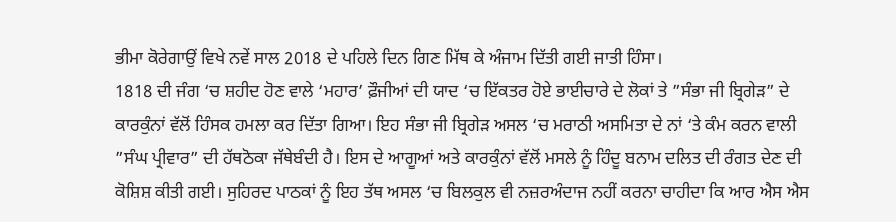ਭੀਮਾ ਕੋਰੇਗਾਉਂ ਵਿਖੇ ਨਵੇਂ ਸਾਲ 2018 ਦੇ ਪਹਿਲੇ ਦਿਨ ਗਿਣ ਮਿੱਥ ਕੇ ਅੰਜਾਮ ਦਿੱਤੀ ਗਈ ਜਾਤੀ ਹਿੰਸਾ।
1818 ਦੀ ਜੰਗ ‘ਚ ਸ਼ਹੀਦ ਹੋਣ ਵਾਲੇ ‘ਮਹਾਰ’ ਫ਼ੌਜੀਆਂ ਦੀ ਯਾਦ ‘ਚ ਇੱਕਤਰ ਹੋਏ ਭਾਈਚਾਰੇ ਦੇ ਲੋਕਾਂ ਤੇ ”ਸੰਭਾ ਜੀ ਬ੍ਰਿਗੇੜ” ਦੇ ਕਾਰਕੁੰਨਾਂ ਵੱਲੋਂ ਹਿੰਸਕ ਹਮਲਾ ਕਰ ਦਿੱਤਾ ਗਿਆ। ਇਹ ਸੰਭਾ ਜੀ ਬ੍ਰਿਗੇੜ ਅਸਲ ‘ਚ ਮਰਾਠੀ ਅਸਮਿਤਾ ਦੇ ਨਾਂ ‘ਤੇ ਕੰਮ ਕਰਨ ਵਾਲੀ ”ਸੰਘ ਪ੍ਰੀਵਾਰ” ਦੀ ਹੱਥਠੋਕਾ ਜੱਥੇਬੰਦੀ ਹੈ। ਇਸ ਦੇ ਆਗੂਆਂ ਅਤੇ ਕਾਰਕੁੰਨਾਂ ਵੱਲੋਂ ਮਸਲੇ ਨੂੰ ਹਿੰਦੂ ਬਨਾਮ ਦਲਿਤ ਦੀ ਰੰਗਤ ਦੇਣ ਦੀ ਕੋਸ਼ਿਸ਼ ਕੀਤੀ ਗਈ। ਸੁਹਿਰਦ ਪਾਠਕਾਂ ਨੂੰ ਇਹ ਤੱਥ ਅਸਲ ‘ਚ ਬਿਲਕੁਲ ਵੀ ਨਜ਼ਰਅੰਦਾਜ ਨਹੀਂ ਕਰਨਾ ਚਾਹੀਦਾ ਕਿ ਆਰ ਐਸ ਐਸ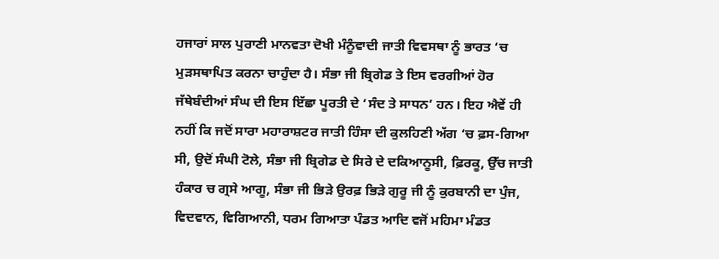ਹਜਾਰਾਂ ਸਾਲ ਪੁਰਾਣੀ ਮਾਨਵਤਾ ਦੋਖੀ ਮੰਨੂੰਵਾਦੀ ਜਾਤੀ ਵਿਵਸਥਾ ਨੂੰ ਭਾਰਤ ‘ਚ ਮੁੜਸਥਾਪਿਤ ਕਰਨਾ ਚਾਹੁੰਦਾ ਹੈ। ਸੰਭਾ ਜੀ ਬ੍ਰਿਗੇਡ ਤੇ ਇਸ ਵਰਗੀਆਂ ਹੋਰ ਜੱਥੇਬੰਦੀਆਂ ਸੰਘ ਦੀ ਇਸ ਇੱਛਾ ਪੂਰਤੀ ਦੇ ‘ਸੰਦ ਤੇ ਸਾਧਨ’ ਹਨ। ਇਹ ਐਵੇਂ ਹੀ ਨਹੀਂ ਕਿ ਜਦੋਂ ਸਾਰਾ ਮਹਾਰਾਸ਼ਟਰ ਜਾਤੀ ਹਿੰਸਾ ਦੀ ਕੁਲਹਿਣੀ ਅੱਗ ‘ਚ ਫ਼ਸ-ਗਿਆ ਸੀ, ਉਦੋਂ ਸੰਘੀ ਟੋਲੇ, ਸੰਭਾ ਜੀ ਬ੍ਰਿਗੇਡ ਦੇ ਸਿਰੇ ਦੇ ਦਕਿਆਨੂਸੀ, ਫ਼ਿਰਕੂ, ਉੱਚ ਜਾਤੀ ਹੰਕਾਰ ਚ ਗ੍ਰਸੇ ਆਗੂ, ਸੰਭਾ ਜੀ ਭਿੜੇ ਉਰਫ਼ ਭਿੜੇ ਗੁਰੂ ਜੀ ਨੂੰ ਕੁਰਬਾਨੀ ਦਾ ਪੁੰਜ, ਵਿਦਵਾਨ, ਵਿਗਿਆਨੀ, ਧਰਮ ਗਿਆਤਾ ਪੰਡਤ ਆਦਿ ਵਜੋਂ ਮਹਿਮਾ ਮੰਡਤ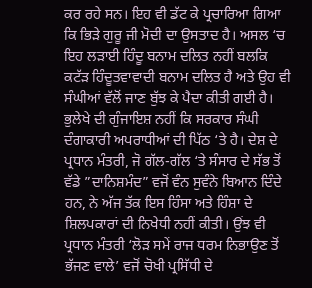ਕਰ ਰਹੇ ਸਨ। ਇਹ ਵੀ ਡੱਟ ਕੇ ਪ੍ਰਚਾਰਿਆ ਗਿਆ ਕਿ ਭਿੜੇ ਗੁਰੂ ਜੀ ਮੋਦੀ ਦਾ ਉਸਤਾਦ ਹੈ। ਅਸਲ ‘ਚ ਇਹ ਲੜਾਈ ਹਿੰਦੂ ਬਨਾਮ ਦਲਿਤ ਨਹੀਂ ਬਲਕਿ ਕਟੱੜ ਹਿੰਦੂਤਵਾਵਾਦੀ ਬਨਾਮ ਦਲਿਤ ਹੈ ਅਤੇ ਉਹ ਵੀ ਸੰਘੀਆਂ ਵੱਲੋਂ ਜਾਣ ਬੁੱਝ ਕੇ ਪੈਦਾ ਕੀਤੀ ਗਈ ਹੈ। ਭੁਲੇਖੇ ਦੀ ਗੁੰਜਾਇਸ਼ ਨਹੀਂ ਕਿ ਸਰਕਾਰ ਸੰਘੀ ਦੰਗਾਕਾਰੀ ਅਪਰਾਧੀਆਂ ਦੀ ਪਿੱਠ ‘ਤੇ ਹੈ। ਦੇਸ਼ ਦੇ ਪ੍ਰਧਾਨ ਮੰਤਰੀ, ਜੋ ਗੱਲ-ਗੱਲ ‘ਤੇ ਸੰਸਾਰ ਦੇ ਸੱਭ ਤੋਂ ਵੱਡੇ ”ਦਾਨਿਸ਼ਮੰਦ” ਵਜੋਂ ਵੰਨ ਸੁਵੰਨੇ ਬਿਆਨ ਦਿੰਦੇ ਹਨ, ਨੇ ਅੱਜ ਤੱਕ ਇਸ ਹਿੰਸਾ ਅਤੇ ਹਿੰਸ਼ਾ ਦੇ ਸ਼ਿਲਪਕਾਰਾਂ ਦੀ ਨਿਖੇਧੀ ਨਹੀਂ ਕੀਤੀ। ਉਂਝ ਵੀ ਪ੍ਰਧਾਨ ਮੰਤਰੀ ‘ਲੋੜ ਸਮੇਂ ਰਾਜ ਧਰਮ ਨਿਭਾਉਣ ਤੋਂ ਭੱਜਣ ਵਾਲੇ’ ਵਜੋਂ ਚੋਖੀ ਪ੍ਰਸਿੱਧੀ ਦੇ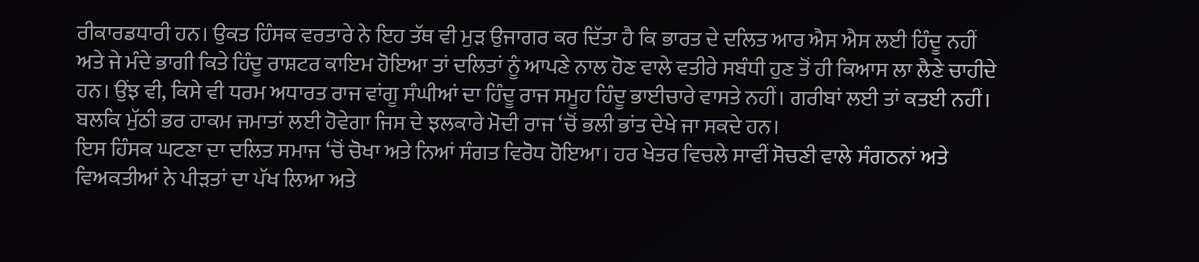ਰੀਕਾਰਡਧਾਰੀ ਹਨ। ਉਕਤ ਹਿੰਸਕ ਵਰਤਾਰੇ ਨੇ ਇਹ ਤੱਥ ਵੀ ਮੁੜ ਉਜਾਗਰ ਕਰ ਦਿੱਤਾ ਹੈ ਕਿ ਭਾਰਤ ਦੇ ਦਲਿਤ ਆਰ ਐਸ ਐਸ ਲਈ ਹਿੰਦੂ ਨਹੀਂ ਅਤੇ ਜੇ ਮੰਦੇ ਭਾਗੀ ਕਿਤੇ ਹਿੰਦੂ ਰਾਸ਼ਟਰ ਕਾਇਮ ਹੋਇਆ ਤਾਂ ਦਲਿਤਾਂ ਨੂੰ ਆਪਣੇ ਨਾਲ ਹੋਣ ਵਾਲੇ ਵਤੀਰੇ ਸਬੰਧੀ ਹੁਣ ਤੋਂ ਹੀ ਕਿਆਸ ਲਾ ਲੈਣੇ ਚਾਹੀਦੇ ਹਨ। ਉਂਝ ਵੀ, ਕਿਸੇ ਵੀ ਧਰਮ ਅਧਾਰਤ ਰਾਜ ਵਾਂਗੂ ਸੰਘੀਆਂ ਦਾ ਹਿੰਦੂ ਰਾਜ ਸਮੂਹ ਹਿੰਦੂ ਭਾਈਚਾਰੇ ਵਾਸਤੇ ਨਹੀਂ। ਗਰੀਬਾਂ ਲਈ ਤਾਂ ਕਤਈ ਨਹੀਂ। ਬਲਕਿ ਮੁੱਠੀ ਭਰ ਹਾਕਮ ਜਮਾਤਾਂ ਲਈ ਹੋਵੇਗਾ ਜਿਸ ਦੇ ਝਲਕਾਰੇ ਮੋਦੀ ਰਾਜ ‘ਚੋਂ ਭਲੀ ਭਾਂਤ ਦੇਖੇ ਜਾ ਸਕਦੇ ਹਨ।
ਇਸ ਹਿੰਸਕ ਘਟਣਾ ਦਾ ਦਲਿਤ ਸਮਾਜ ‘ਚੋਂ ਚੋਖਾ ਅਤੇ ਨਿਆਂ ਸੰਗਤ ਵਿਰੋਧ ਹੋਇਆ। ਹਰ ਖੇਤਰ ਵਿਚਲੇ ਸਾਵੀਂ ਸੋਚਣੀ ਵਾਲੇ ਸੰਗਠਨਾਂ ਅਤੇ ਵਿਅਕਤੀਆਂ ਨੇ ਪੀੜਤਾਂ ਦਾ ਪੱਖ ਲਿਆ ਅਤੇ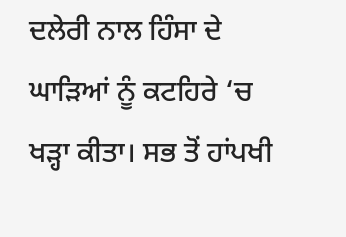ਦਲੇਰੀ ਨਾਲ ਹਿੰਸਾ ਦੇ ਘਾੜਿਆਂ ਨੂੰ ਕਟਹਿਰੇ ‘ਚ ਖੜ੍ਹਾ ਕੀਤਾ। ਸਭ ਤੋਂ ਹਾਂਪਖੀ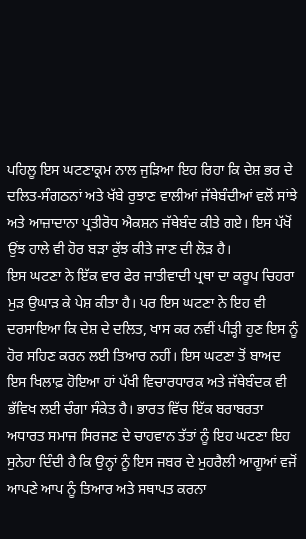ਪਹਿਲੂ ਇਸ ਘਟਣਾਕ੍ਰਮ ਨਾਲ ਜੁੜਿਆ ਇਹ ਰਿਹਾ ਕਿ ਦੇਸ਼ ਭਰ ਦੇ ਦਲਿਤ-ਸੰਗਠਨਾਂ ਅਤੇ ਖੱਬੇ ਰੁਝਾਣ ਵਾਲੀਆਂ ਜੱਥੇਬੰਦੀਆਂ ਵਲੋਂ ਸਾਂਝੇ  ਅਤੇ ਆਜ਼ਾਦਾਨਾ ਪ੍ਰਤੀਰੋਧ ਐਕਸ਼ਨ ਜੱਥੇਬੰਦ ਕੀਤੇ ਗਏ। ਇਸ ਪੱਖੋਂ ਉਂਝ ਹਾਲੇ ਵੀ ਹੋਰ ਬੜਾ ਕੁੱਝ ਕੀਤੇ ਜਾਣ ਦੀ ਲੋੜ ਹੈ।
ਇਸ ਘਟਣਾ ਨੇ ਇੱਕ ਵਾਰ ਫੇਰ ਜਾਤੀਵਾਦੀ ਪ੍ਰਥਾ ਦਾ ਕਰੂਪ ਚਿਹਰਾ ਮੁੜ ਉਘਾੜ ਕੇ ਪੇਸ਼ ਕੀਤਾ ਹੈ। ਪਰ ਇਸ ਘਟਣਾ ਨੇ ਇਹ ਵੀ ਦਰਸਾਇਆ ਕਿ ਦੇਸ਼ ਦੇ ਦਲਿਤ, ਖਾਸ ਕਰ ਨਵੀਂ ਪੀੜ੍ਹੀ ਹੁਣ ਇਸ ਨੂੰ ਹੋਰ ਸਹਿਣ ਕਰਨ ਲਈ ਤਿਆਰ ਨਹੀਂ। ਇਸ ਘਟਣਾ ਤੋਂ ਬਾਅਦ ਇਸ ਖਿਲਾਫ਼ ਹੋਇਆ ਹਾਂ ਪੱਖੀ ਵਿਚਾਰਧਾਰਕ ਅਤੇ ਜੱਥੇਬੰਦਕ ਵੀ ਭੱਵਿਖ ਲਈ ਚੰਗਾ ਸੰਕੇਤ ਹੈ। ਭਾਰਤ ਵਿੱਚ ਇੱਕ ਬਰਾਬਰਤਾ ਅਧਾਰਤ ਸਮਾਜ ਸਿਰਜਣ ਦੇ ਚਾਹਵਾਨ ਤੱਤਾਂ ਨੂੰ ਇਹ ਘਟਣਾ ਇਹ ਸੁਨੇਹਾ ਦਿੰਦੀ ਹੈ ਕਿ ਉਨ੍ਹਾਂ ਨੂੰ ਇਸ ਜਬਰ ਦੇ ਮੁਹਰੈਲੀ ਆਗੂਆਂ ਵਜੋਂ ਆਪਣੇ ਆਪ ਨੂੰ ਤਿਆਰ ਅਤੇ ਸਥਾਪਤ ਕਰਨਾ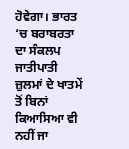ਹੋਵੇਗਾ। ਭਾਰਤ ‘ਚ ਬਰਾਬਰਤਾ ਦਾ ਸੰਕਲਪ ਜਾਤੀਪਾਤੀ ਜ਼ੁਲਮਾਂ ਦੇ ਖਾਤਮੇਂ ਤੋਂ ਬਿਨਾਂ ਕਿਆਸਿਆ ਵੀ ਨਹੀਂ ਜਾ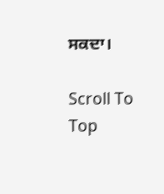ਸਕਦਾ।

Scroll To Top